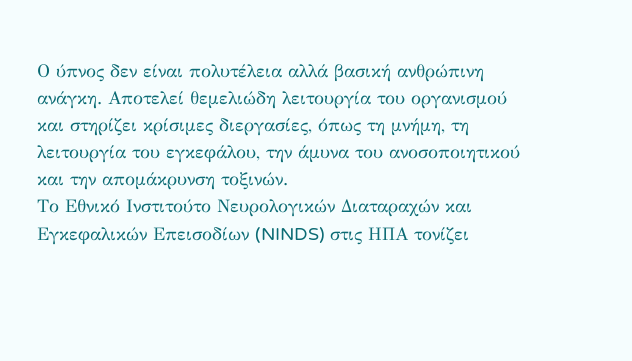Ο ύπνος δεν είναι πολυτέλεια αλλά βασική ανθρώπινη ανάγκη. Αποτελεί θεμελιώδη λειτουργία του οργανισμού και στηρίζει κρίσιμες διεργασίες, όπως τη μνήμη, τη λειτουργία του εγκεφάλου, την άμυνα του ανοσοποιητικού και την απομάκρυνση τοξινών.
Το Εθνικό Ινστιτούτο Νευρολογικών Διαταραχών και Εγκεφαλικών Επεισοδίων (NINDS) στις ΗΠΑ τονίζει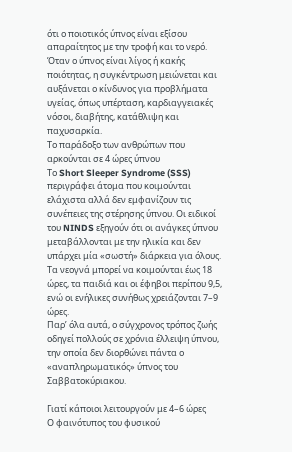ότι ο ποιοτικός ύπνος είναι εξίσου απαραίτητος με την τροφή και το νερό. Όταν ο ύπνος είναι λίγος ή κακής ποιότητας, η συγκέντρωση μειώνεται και αυξάνεται ο κίνδυνος για προβλήματα υγείας, όπως υπέρταση, καρδιαγγειακές νόσοι, διαβήτης, κατάθλιψη και παχυσαρκία.
Το παράδοξο των ανθρώπων που αρκούνται σε 4 ώρες ύπνου
Το Short Sleeper Syndrome (SSS) περιγράφει άτομα που κοιμούνται ελάχιστα αλλά δεν εμφανίζουν τις συνέπειες της στέρησης ύπνου. Οι ειδικοί του NINDS εξηγούν ότι οι ανάγκες ύπνου μεταβάλλονται με την ηλικία και δεν υπάρχει μία «σωστή» διάρκεια για όλους. Τα νεογνά μπορεί να κοιμούνται έως 18 ώρες, τα παιδιά και οι έφηβοι περίπου 9,5, ενώ οι ενήλικες συνήθως χρειάζονται 7–9 ώρες.
Παρ’ όλα αυτά, ο σύγχρονος τρόπος ζωής οδηγεί πολλούς σε χρόνια έλλειψη ύπνου, την οποία δεν διορθώνει πάντα ο «αναπληρωματικός» ύπνος του Σαββατοκύριακου.

Γιατί κάποιοι λειτουργούν με 4–6 ώρες
Ο φαινότυπος του φυσικού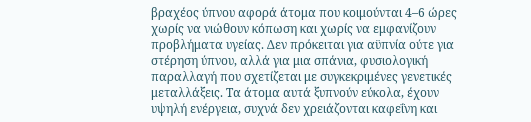βραχέος ύπνου αφορά άτομα που κοιμούνται 4–6 ώρες χωρίς να νιώθουν κόπωση και χωρίς να εμφανίζουν προβλήματα υγείας. Δεν πρόκειται για αϋπνία ούτε για στέρηση ύπνου, αλλά για μια σπάνια, φυσιολογική παραλλαγή που σχετίζεται με συγκεκριμένες γενετικές μεταλλάξεις. Τα άτομα αυτά ξυπνούν εύκολα, έχουν υψηλή ενέργεια, συχνά δεν χρειάζονται καφεΐνη και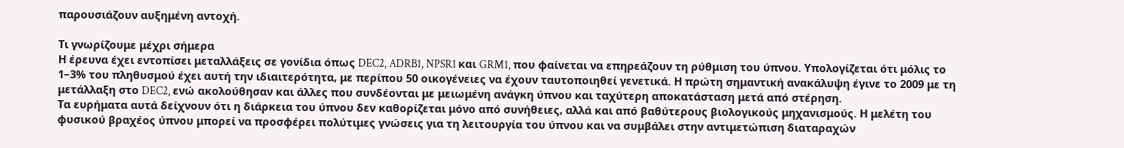παρουσιάζουν αυξημένη αντοχή.

Τι γνωρίζουμε μέχρι σήμερα
Η έρευνα έχει εντοπίσει μεταλλάξεις σε γονίδια όπως DEC2, ADRB1, NPSR1 και GRM1, που φαίνεται να επηρεάζουν τη ρύθμιση του ύπνου. Υπολογίζεται ότι μόλις το 1–3% του πληθυσμού έχει αυτή την ιδιαιτερότητα, με περίπου 50 οικογένειες να έχουν ταυτοποιηθεί γενετικά. Η πρώτη σημαντική ανακάλυψη έγινε το 2009 με τη μετάλλαξη στο DEC2, ενώ ακολούθησαν και άλλες που συνδέονται με μειωμένη ανάγκη ύπνου και ταχύτερη αποκατάσταση μετά από στέρηση.
Τα ευρήματα αυτά δείχνουν ότι η διάρκεια του ύπνου δεν καθορίζεται μόνο από συνήθειες, αλλά και από βαθύτερους βιολογικούς μηχανισμούς. Η μελέτη του φυσικού βραχέος ύπνου μπορεί να προσφέρει πολύτιμες γνώσεις για τη λειτουργία του ύπνου και να συμβάλει στην αντιμετώπιση διαταραχών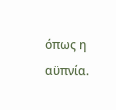όπως η αϋπνία.